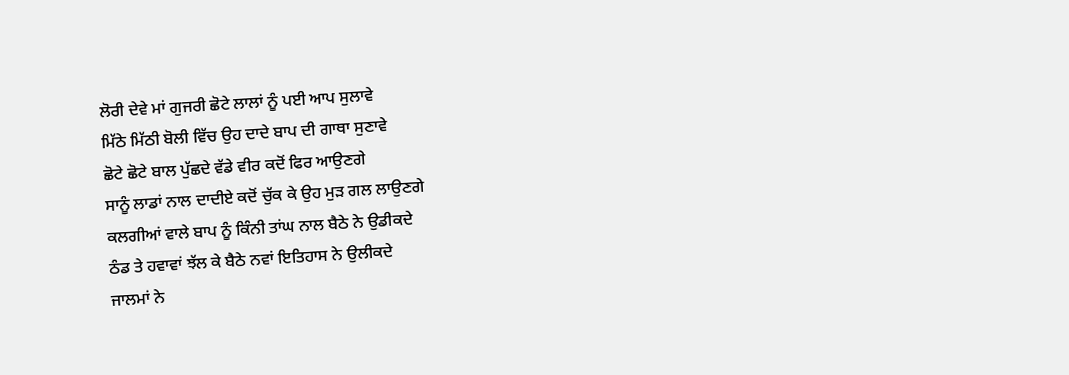ਲੋਰੀ ਦੇਵੇ ਮਾਂ ਗੁਜਰੀ ਛੋਟੇ ਲਾਲਾਂ ਨੂੰ ਪਈ ਆਪ ਸੁਲਾਵੇ
ਮਿੱਠੇ ਮਿੱਠੀ ਬੋਲੀ ਵਿੱਚ ਉਹ ਦਾਦੇ ਬਾਪ ਦੀ ਗਾਥਾ ਸੁਣਾਵੇ
ਛੋਟੇ ਛੋਟੇ ਬਾਲ ਪੁੱਛਦੇ ਵੱਡੇ ਵੀਰ ਕਦੋਂ ਫਿਰ ਆਉਣਗੇ
ਸਾਨੂੰ ਲਾਡਾਂ ਨਾਲ ਦਾਦੀਏ ਕਦੋਂ ਚੁੱਕ ਕੇ ਉਹ ਮੁੜ ਗਲ ਲਾਉਣਗੇ
ਕਲਗੀਆਂ ਵਾਲੇ ਬਾਪ ਨੂੰ ਕਿੰਨੀ ਤਾਂਘ ਨਾਲ ਬੈਠੇ ਨੇ ਉਡੀਕਦੇ
ਠੰਡ ਤੇ ਹਵਾਵਾਂ ਝੱਲ ਕੇ ਬੈਠੇ ਨਵਾਂ ਇਤਿਹਾਸ ਨੇ ਉਲੀਕਦੇ
ਜਾਲਮਾਂ ਨੇ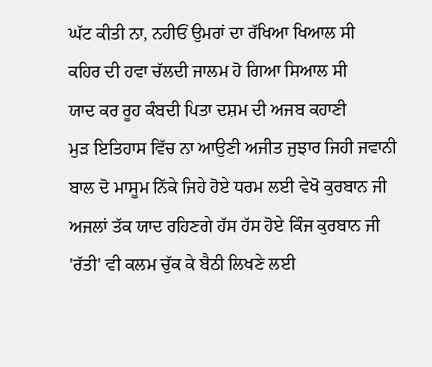ਘੱਟ ਕੀਤੀ ਨਾ, ਨਹੀਓਂ ਉਮਰਾਂ ਦਾ ਰੱਖਿਆ ਖਿਆਲ ਸੀ
ਕਹਿਰ ਦੀ ਹਵਾ ਚੱਲਦੀ ਜਾਲਮ ਹੋ ਗਿਆ ਸਿਆਲ ਸੀ
ਯਾਦ ਕਰ ਰੂਹ ਕੰਬਦੀ ਪਿਤਾ ਦਸ਼ਮ ਦੀ ਅਜਬ ਕਹਾਣੀ
ਮੁੜ ਇਤਿਹਾਸ ਵਿੱਚ ਨਾ ਆਉਣੀ ਅਜੀਤ ਜੁਝਾਰ ਜਿਹੀ ਜਵਾਨੀ
ਬਾਲ ਦੋ ਮਾਸੂਮ ਨਿੱਕੇ ਜਿਹੇ ਹੋਏ ਧਰਮ ਲਈ ਵੇਖੋ ਕੁਰਬਾਨ ਜੀ
ਅਜਲਾਂ ਤੱਕ ਯਾਦ ਰਹਿਣਗੇ ਹੱਸ ਹੱਸ ਹੋਏ ਕਿੰਜ ਕੁਰਬਾਨ ਜੀ
'ਰੱਤੀ' ਵੀ ਕਲਮ ਚੁੱਕ ਕੇ ਬੈਠੀ ਲਿਖਣੇ ਲਈ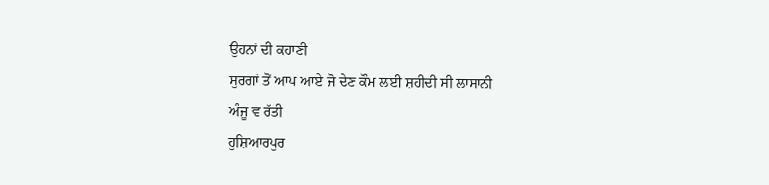ਉਹਨਾਂ ਦੀ ਕਹਾਣੀ
ਸੁਰਗਾਂ ਤੋਂ ਆਪ ਆਏ ਜੋ ਦੇਣ ਕੌਮ ਲਈ ਸ਼ਹੀਦੀ ਸੀ ਲਾਸਾਨੀ
ਅੰਜੂ ਵ ਰੱਤੀ
ਹੁਸ਼ਿਆਰਪੁਰ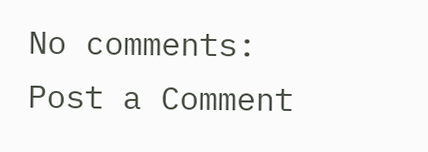No comments:
Post a Comment